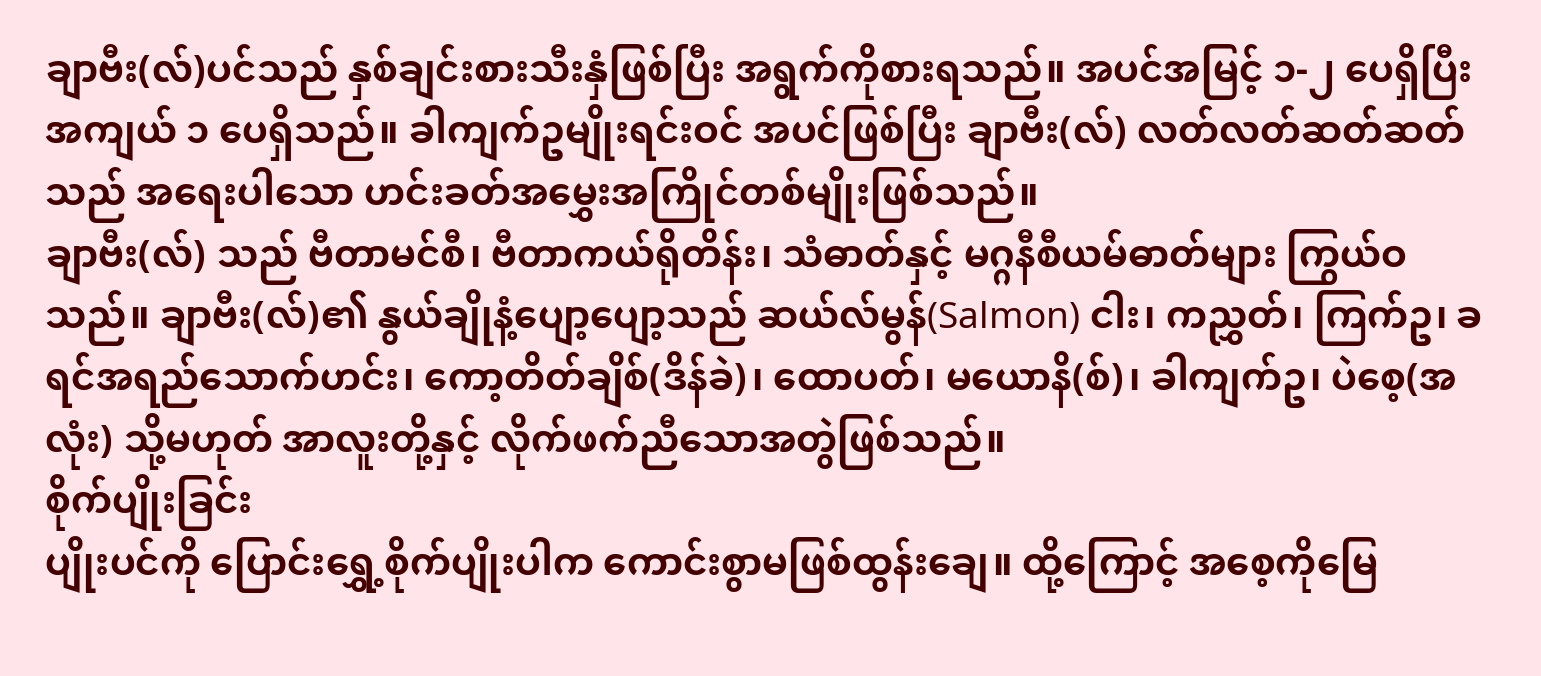ချာဗီး(လ်)ပင်သည် နှစ်ချင်းစားသီးနှံဖြစ်ပြီး အရွက်ကိုစားရသည်။ အပင်အမြင့် ၁-၂ ပေရှိပြီး အကျယ် ၁ ပေရှိသည်။ ခါကျက်ဥမျိုးရင်းဝင် အပင်ဖြစ်ပြီး ချာဗီး(လ်) လတ်လတ်ဆတ်ဆတ်သည် အရေးပါသော ဟင်းခတ်အမွှေးအကြိုင်တစ်မျိုးဖြစ်သည်။
ချာဗီး(လ်) သည် ဗီတာမင်စီ၊ ဗီတာကယ်ရိုတိန်း၊ သံဓာတ်နှင့် မဂ္ဂနီစီယမ်ဓာတ်များ ကြွယ်ဝသည်။ ချာဗီး(လ်)၏ နွယ်ချိုနံ့ပျော့ပျော့သည် ဆယ်လ်မွန်(Salmon) ငါး၊ ကညွှတ်၊ ကြက်ဥ၊ ခရင်အရည်သောက်ဟင်း၊ ကော့တိတ်ချိစ်(ဒိန်ခဲ)၊ ထောပတ်၊ မယောနိ(စ်)၊ ခါကျက်ဥ၊ ပဲစေ့(အလုံး) သို့မဟုတ် အာလူးတို့နှင့် လိုက်ဖက်ညီသောအတွဲဖြစ်သည်။
စိုက်ပျိုးခြင်း
ပျိုးပင်ကို ပြောင်းရွှေ့စိုက်ပျိုးပါက ကောင်းစွာမဖြစ်ထွန်းချေ။ ထို့ကြောင့် အစေ့ကိုမြေ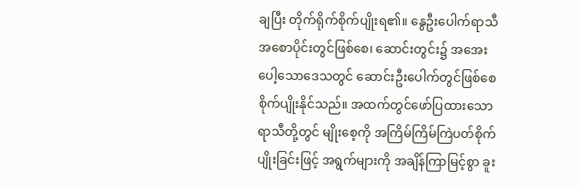ချပြီး တိုက်ရိုက်စိုက်ပျိုးရ၏။ နွေဦးပေါက်ရာသီအစောပိုင်းတွင်ဖြစ်စေ၊ ဆောင်းတွင်း၌ အအေးပေါ့သောဒေသတွင် ဆောင်းဦးပေါက်တွင်ဖြစ်စေ စိုက်ပျိုးနိုင်သည်။ အထက်တွင်ဖော်ပြထားသောရာသီတို့တွင် မျိုးစေ့ကို အကြိမ်ကြိမ်ကြဲပတ်စိုက်ပျိုးခြင်းဖြင့် အရွက်များကို အချိန်ကြာမြင့်စွာ ခူး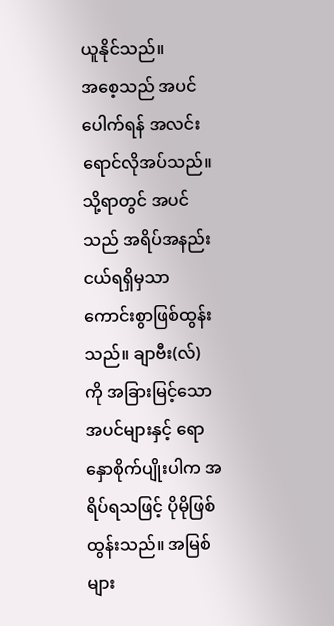ယူနိုင်သည်။
အစေ့သည် အပင်ပေါက်ရန် အလင်းရောင်လိုအပ်သည်။ သို့ရာတွင် အပင်သည် အရိပ်အနည်းငယ်ရရှိမှသာ ကောင်းစွာဖြစ်ထွန်းသည်။ ချာဗီး(လ်) ကို အခြားမြင့်သော အပင်များနှင့် ရောနှောစိုက်ပျိုးပါက အရိပ်ရသဖြင့် ပိုမိုဖြစ်ထွန်းသည်။ အမြစ်များ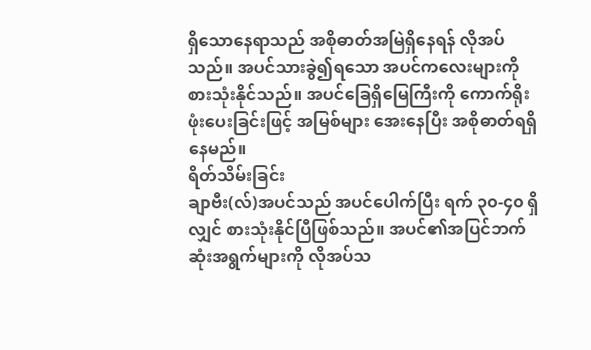ရှိသောနေရာသည် အစိုဓာတ်အမြဲရှိနေရန် လိုအပ်သည်။ အပင်သားခွဲ၍ရသော အပင်ကလေးများကို စားသုံးနိုင်သည်။ အပင်ခြေရှိမြေကြီးကို ကောက်ရိုးဖုံးပေးခြင်းဖြင့် အမြစ်များ အေးနေပြီး အစိုဓာတ်ရရှိနေမည်။
ရိတ်သိမ်းခြင်း
ချာဗီး(လ်)အပင်သည် အပင်ပေါက်ပြီး ရက် ၃၀-၄၀ ရှိလျှင် စားသုံးနိုင်ပြီဖြစ်သည်။ အပင်၏အပြင်ဘက်ဆုံးအရွက်များကို လိုအပ်သ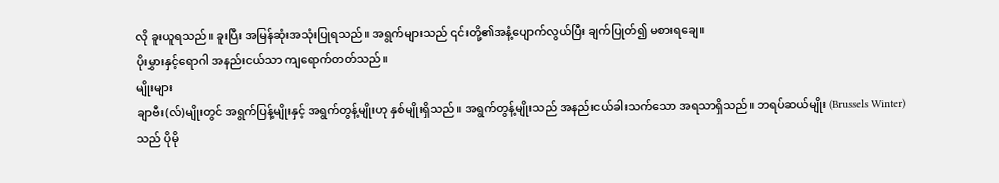လို ခူးယူရသည်။ ခူးပြီး အမြန်ဆုံးအသုံးပြုရသည်။ အရွက်များသည် ၎င်းတို့၏အနံ့ပျောက်လွယ်ပြီး ချက်ပြုတ်၍ မစားရချေ။
ပိုးမွှားနှင့်ရောဂါ အနည်းငယ်သာ ကျရောက်တတ်သည်။
မျိုးများ
ချာဗီး(လ်)မျိုးတွင် အရွက်ပြန့်မျိုးနှင့် အရွက်တွန့်မျိုးဟု နှစ်မျိုးရှိသည်။ အရွက်တွန့်မျိုးသည် အနည်းငယ်ခါးသက်သော အရသာရှိသည်။ ဘရပ်ဆယ်မျိုး (Brussels Winter) သည် ပိုမို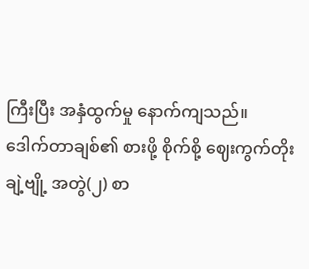ကြီးပြီး အနှံထွက်မှု နောက်ကျသည်။
ဒေါက်တာချစ်၏ စားဖို့ စိုက်စို့ ဈေးကွက်တိုးချဲ့ဗျို့ အတွဲ(၂) စာ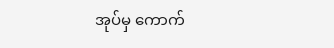အုပ်မှ ကောက်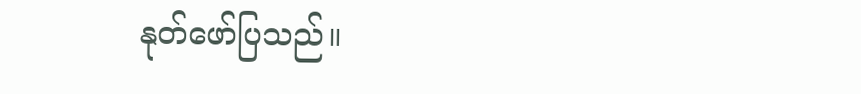နုတ်ဖော်ပြသည်။